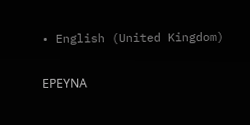• English (United Kingdom)

ΕΡΕΥΝΑ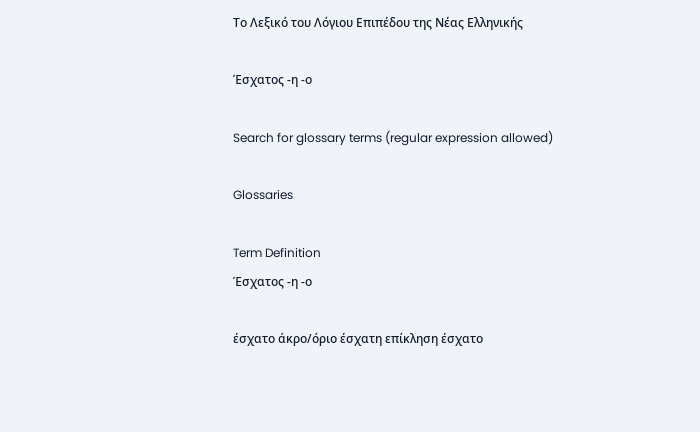Το Λεξικό του Λόγιου Επιπέδου της Νέας Ελληνικής

Έσχατος -η -ο

Search for glossary terms (regular expression allowed)

Glossaries

Term Definition
Έσχατος -η -ο

έσχατο άκρο/όριο έσχατη επίκληση έσχατο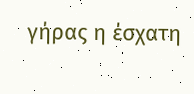γήρας η έσχατη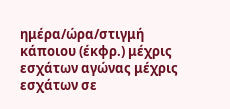ημέρα/ώρα/στιγμή κάποιου (έκφρ.) μέχρις εσχάτων αγώνας μέχρις εσχάτων σε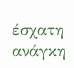έσχατη ανάγκη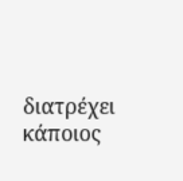διατρέχει κάποιος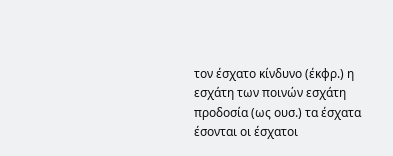τον έσχατο κίνδυνο (έκφρ.) η εσχάτη των ποινών εσχάτη προδοσία (ως ουσ.) τα έσχατα έσονται οι έσχατοι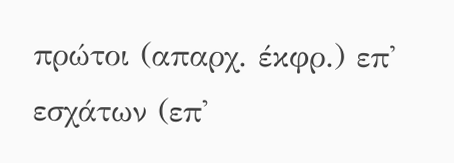πρώτοι (απαρχ. έκφρ.) επ' εσχάτων (επ'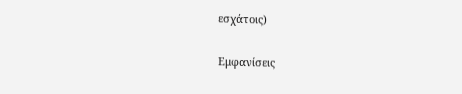εσχάτοις)

Εμφανίσεις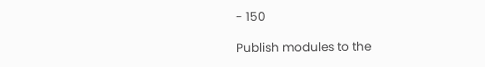- 150

Publish modules to the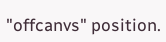"offcanvs" position.